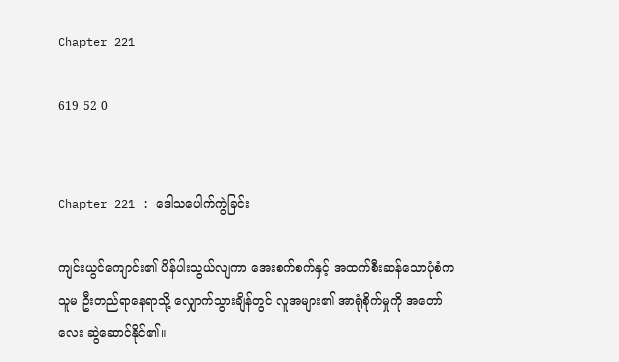Chapter 221

619 52 0


Chapter 221 : ဒေါသပေါက်ကွဲခြင်း

ကျင်းယွင်ကျောင်း၏ ပိန်ပါးသွယ်လျကာ အေးစက်စက်နှင့် အထက်စီးဆန်သောပုံစံက သူမ ဦးတည်ရာနေရာသို့ လျှောက်သွားချိန်တွင် လူအများ၏ အာရုံစိုက်မှုကို အတော်လေး ဆွဲဆောင်နိုင်၏။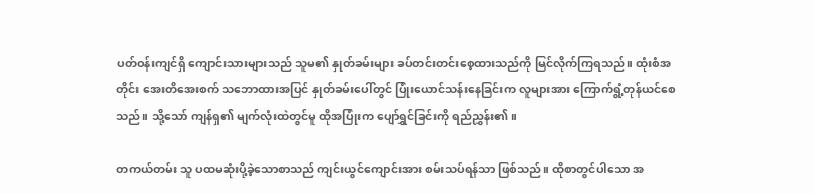ပတ်ဝန်းကျင်ရှိ ကျောင်းသားများသည် သူမ၏ နှုတ်ခမ်းများ ခပ်တင်းတင်းစေ့ထားသည်ကို မြင်လိုက်ကြရသည်။ ထုံးစံအတိုင်း အေးတိအေးစက် သဘောထားအပြင် နှုတ်ခမ်းပေါ်တွင် ပြုံးယောင်သန်းနေခြင်းက လူများအား ကြောက်ရွံ့တုန်ယင်စေသည်။ သို့သော် ကျန်ရှ၏ မျက်လုံးထဲတွင်မူ ထိုအပြုံးက ပျော်ရွှင်ခြင်းကို ရည်ညွှန်း၏။

တကယ်တမ်း သူ ပထမဆုံးပို့ခဲ့သောစာသည် ကျင်းယွင်ကျောင်းအား စမ်းသပ်ရန်သာ ဖြစ်သည်။ ထိုစာတွင်ပါသော အ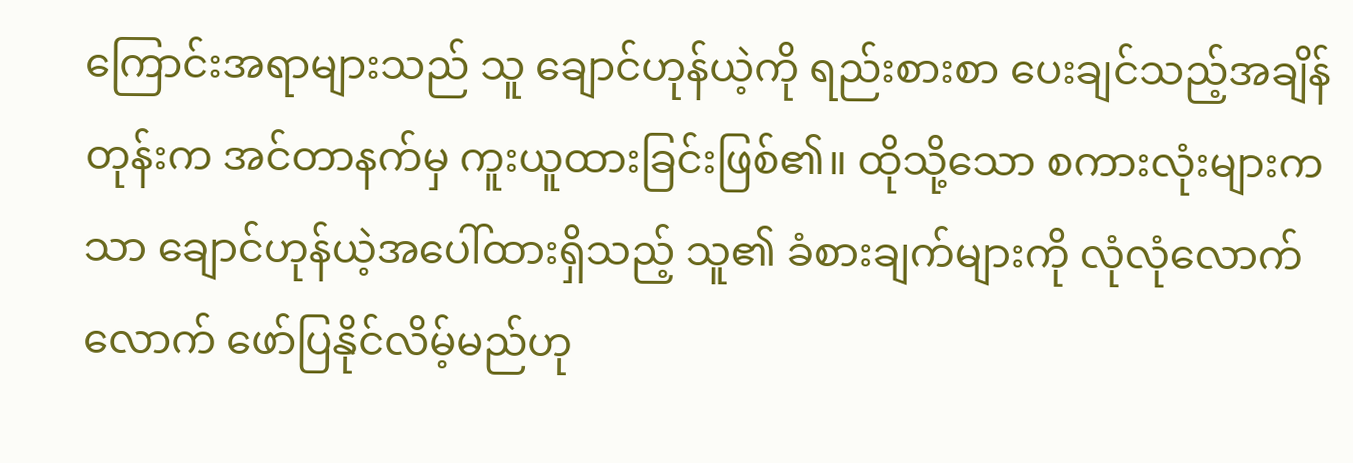ကြောင်းအရာများသည် သူ ချောင်ဟုန်ယဲ့ကို ရည်းစားစာ ပေးချင်သည့်အချိန်တုန်းက အင်တာနက်မှ ကူးယူထားခြင်းဖြစ်၏။ ထိုသို့သော စကားလုံးများကသာ ချောင်ဟုန်ယဲ့အပေါ်ထားရှိသည့် သူ၏ ခံစားချက်များကို လုံလုံလောက်လောက် ဖော်ပြနိုင်လိမ့်မည်ဟု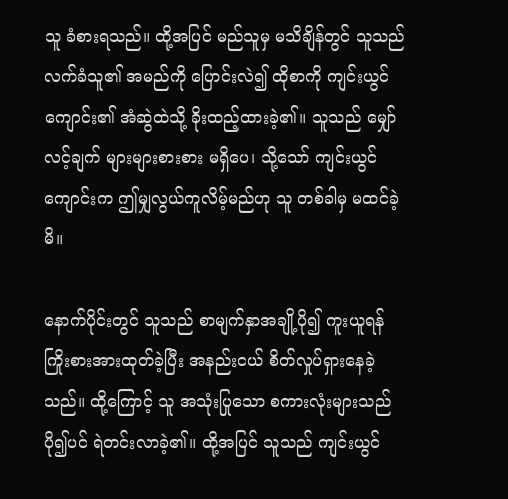သူ ခံစားရသည်။ ထို့အပြင် မည်သူမှ မသိချိန်တွင် သူသည် လက်ခံသူ၏ အမည်ကို ပြောင်းလဲ၍ ထိုစာကို ကျင်းယွင်ကျောင်း၏ အံဆွဲထဲသို့ ခိုးထည့်ထားခဲ့၏။ သူသည် မျှော်လင့်ချက် များများစားစား မရှိပေ၊ သို့သော် ကျင်းယွင်ကျောင်းက ဤမျှလွယ်ကူလိမ့်မည်ဟု သူ တစ်ခါမှ မထင်ခဲ့မိ။

နောက်ပိုင်းတွင် သူသည် စာမျက်နှာအချို့ပို၍ ကူးယူရန် ကြိုးစားအားထုတ်ခဲ့ပြီး အနည်းငယ် စိတ်လှုပ်ရှားနေခဲ့သည်။ ထို့ကြောင့် သူ အသုံးပြုသော စကားလုံးများသည် ပို၍ပင် ရဲတင်းလာခဲ့၏။ ထို့အပြင် သူသည် ကျင်းယွင်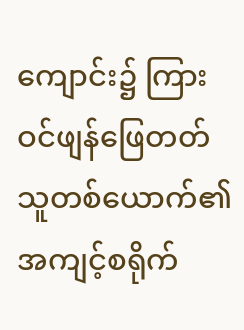ကျောင်း၌ ကြားဝင်ဖျန်ဖြေတတ်သူတစ်ယောက်၏ အကျင့်စရိုက်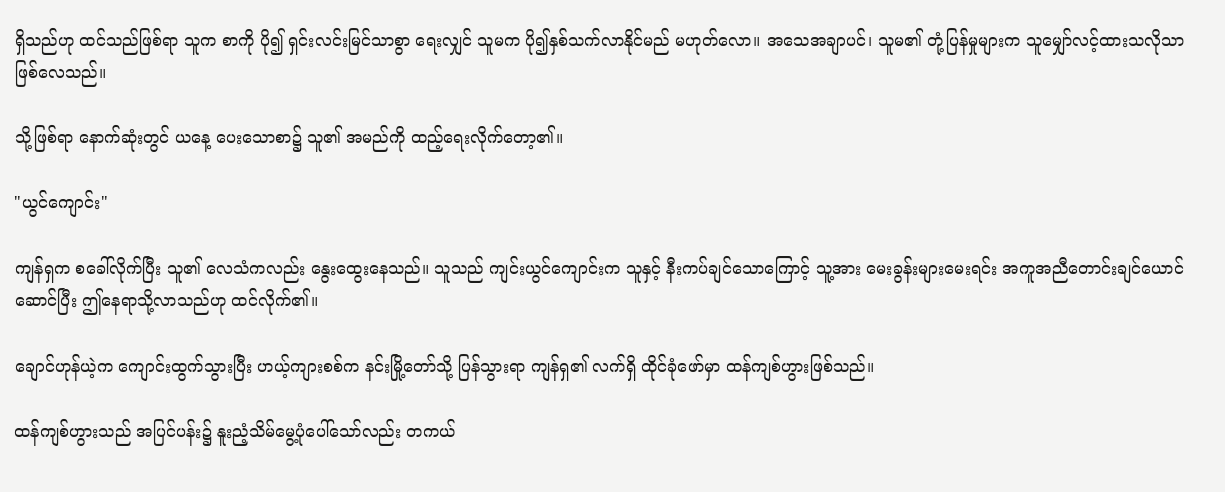ရှိသည်ဟု ထင်သည်ဖြစ်ရာ သူက စာကို ပို၍ ရှင်းလင်းမြင်သာစွာ ရေးလျှင် သူမက ပို၍နှစ်သက်လာနိုင်မည် မဟုတ်လော။ အသေအချာပင်၊ သူမ၏ တုံ့ပြန်မှုများက သူမျှော်လင့်ထားသလိုသာ ဖြစ်လေသည်။

သို့ဖြစ်ရာ နောက်ဆုံးတွင် ယနေ့ ပေးသောစာ၌ သူ၏ အမည်ကို ထည့်ရေးလိုက်တော့၏။

"ယွင်ကျောင်း"

ကျန်ရှက စခေါ်လိုက်ပြီး သူ၏ လေသံကလည်း နွေးထွေးနေသည်။ သူသည် ကျင်းယွင်ကျောင်းက သူနှင့် နီးကပ်ချင်သောကြောင့် သူ့အား မေးခွန်းများမေးရင်း အကူအညီတောင်းချင်ယောင်ဆောင်ပြီး ဤနေရာသို့လာသည်ဟု ထင်လိုက်၏။

ချောင်ဟုန်ယဲ့က ကျောင်းထွက်သွားပြီး ဟယ့်ကျားစစ်က နင်းမြို့တော်သို့ ပြန်သွားရာ ကျန်ရှ၏ လက်ရှိ ထိုင်ခုံဖော်မှာ ထန်ကျစ်ဟွားဖြစ်သည်။

ထန်ကျစ်ဟွားသည် အပြင်ပန်း၌ နူးညံ့သိမ်မွေ့ပုံပေါ်သော်လည်း တကယ်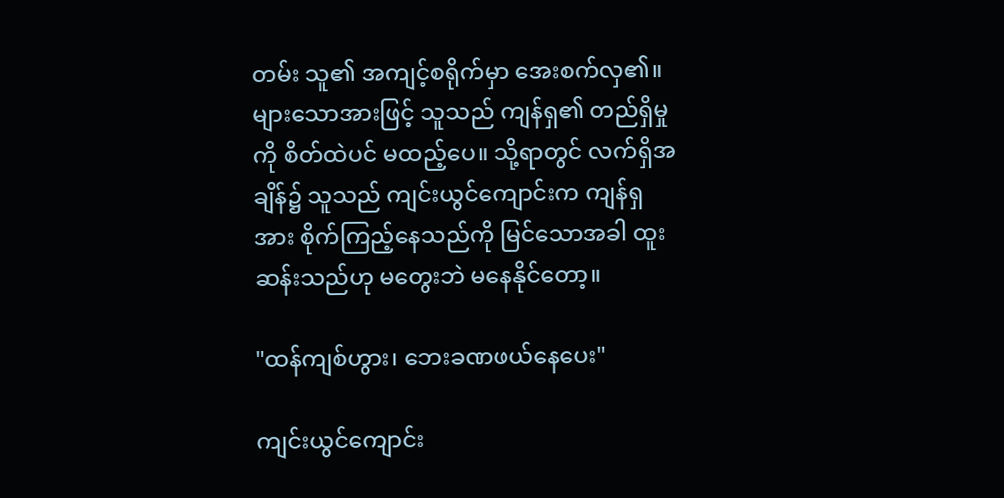တမ်း သူ၏ အကျင့်စရိုက်မှာ အေးစက်လှ၏။ များသောအားဖြင့် သူသည် ကျန်ရှ၏ တည်ရှိမှုကို စိတ်ထဲပင် မထည့်ပေ။ သို့ရာတွင် လက်ရှိအချိန်၌ သူသည် ကျင်းယွင်ကျောင်းက ကျန်ရှအား စိုက်ကြည့်နေသည်ကို မြင်သောအခါ ထူးဆန်းသည်ဟု မတွေးဘဲ မနေနိုင်တော့။

"ထန်ကျစ်ဟွား၊ ဘေးခဏဖယ်နေပေး"

ကျင်းယွင်ကျောင်း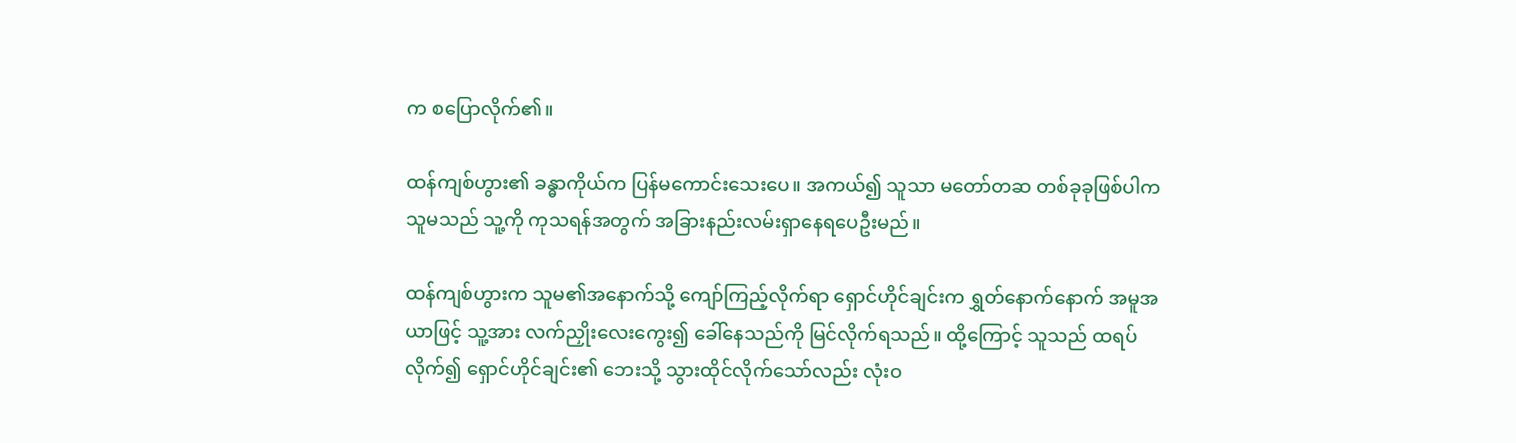က စပြောလိုက်၏။

ထန်ကျစ်ဟွား၏ ခန္ဓာကိုယ်က ပြန်မကောင်းသေးပေ။ အကယ်၍ သူသာ မတော်တဆ တစ်ခုခုဖြစ်ပါက သူမသည် သူ့ကို ကုသရန်အတွက် အခြားနည်းလမ်းရှာနေရပေဦးမည်။

ထန်ကျစ်ဟွားက သူမ၏အနောက်သို့ ကျော်ကြည့်လိုက်ရာ ရှောင်ဟိုင်ချင်းက ရွှတ်နောက်နောက် အမူအယာဖြင့် သူ့အား လက်ညှိုးလေးကွေး၍ ခေါ်နေသည်ကို မြင်လိုက်ရသည်။ ထို့ကြောင့် သူသည် ထရပ်လိုက်၍ ရှောင်ဟိုင်ချင်း၏ ဘေးသို့ သွားထိုင်လိုက်သော်လည်း လုံးဝ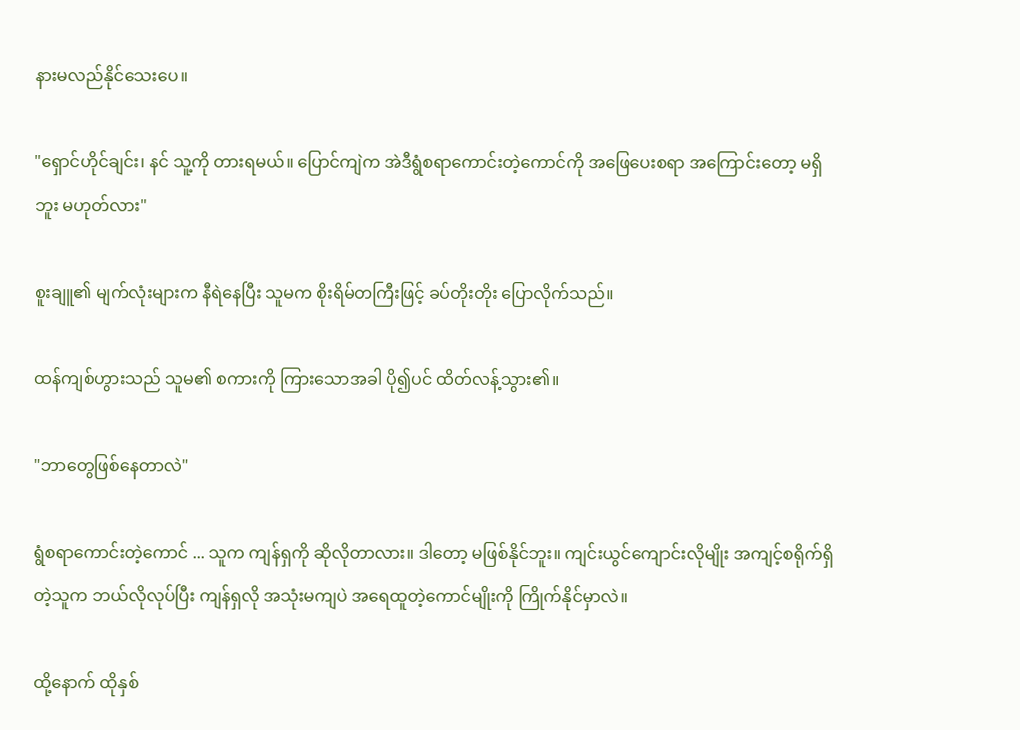နားမလည်နိုင်သေးပေ။

"ရှောင်ဟိုင်ချင်း၊ နင် သူ့ကို တားရမယ်။ ပြောင်ကျဲက အဲဒီရွံစရာကောင်းတဲ့ကောင်ကို အဖြေပေးစရာ အကြောင်းတော့ မရှိဘူး မဟုတ်လား"

စူးချူ၏ မျက်လုံးများက နီရဲနေပြီး သူမက စိုးရိမ်တကြီးဖြင့် ခပ်တိုးတိုး ပြောလိုက်သည်။

ထန်ကျစ်ဟွားသည် သူမ၏ စကားကို ကြားသောအခါ ပို၍ပင် ထိတ်လန့်သွား၏။

"ဘာတွေဖြစ်နေတာလဲ"

ရွံစရာကောင်းတဲ့ကောင် ... သူက ကျန်ရှကို ဆိုလိုတာလား။ ဒါတော့ မဖြစ်နိုင်ဘူး။ ကျင်းယွင်ကျောင်းလိုမျိုး အကျင့်စရိုက်ရှိတဲ့သူက ဘယ်လိုလုပ်ပြီး ကျန်ရှလို အသုံးမကျပဲ အရေထူတဲ့ကောင်မျိုးကို ကြိုက်နိုင်မှာလဲ။

ထို့နောက် ထိုနှစ်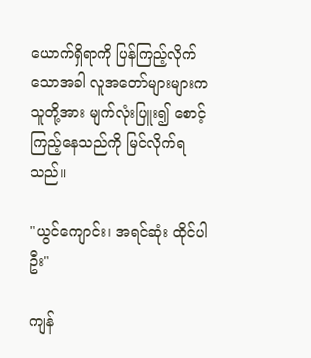ယောက်ရှိရာကို ပြန်ကြည့်လိုက်သောအခါ လူအတော်များများက သူတို့အား မျက်လုံးပြူး၍ စောင့်ကြည့်နေသည်ကို မြင်လိုက်ရသည်။

"ယွင်ကျောင်း၊ အရင်ဆုံး ထိုင်ပါဦး"

ကျန်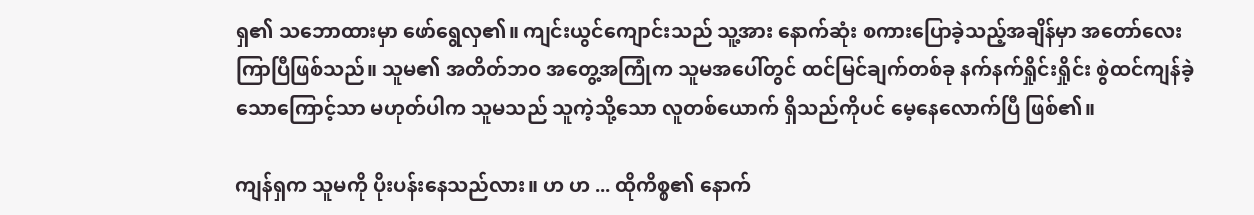ရှ၏ သဘောထားမှာ ဖော်ရွေလှ၏။ ကျင်းယွင်ကျောင်းသည် သူ့အား နောက်ဆုံး စကားပြောခဲ့သည့်အချိန်မှာ အတော်လေး ကြာပြီဖြစ်သည်။ သူမ၏ အတိတ်ဘဝ အတွေ့အကြုံက သူမအပေါ်တွင် ထင်မြင်ချက်တစ်ခု နက်နက်ရှိုင်းရှိုင်း စွဲထင်ကျန်ခဲ့သောကြောင့်သာ မဟုတ်ပါက သူမသည် သူကဲ့သို့သော လူတစ်ယောက် ရှိသည်ကိုပင် မေ့နေလောက်ပြီ ဖြစ်၏။

ကျန်ရှက သူမကို ပိုးပန်းနေသည်လား။ ဟ ဟ ... ထိုကိစ္စ၏ နောက်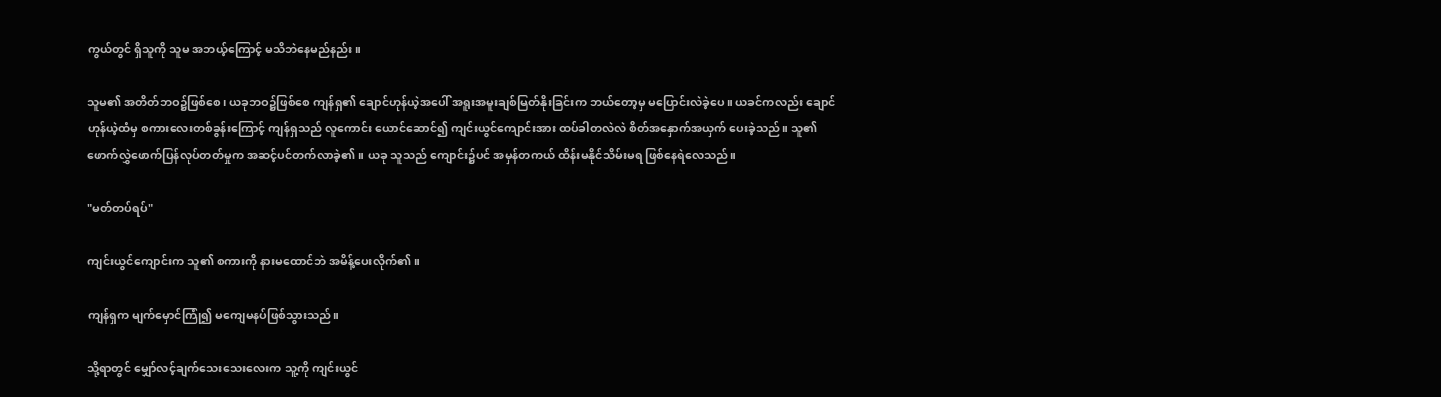ကွယ်တွင် ရှိသူကို သူမ အဘယ့်ကြောင့် မသိဘဲနေမည်နည်း။

သူမ၏ အတိတ်ဘဝ၌ဖြစ်စေ၊ ယခုဘဝ၌ဖြစ်စေ ကျန်ရှ၏ ချောင်ဟုန်ယဲ့အပေါ် အရူးအမူးချစ်မြတ်နိုးခြင်းက ဘယ်တော့မှ မပြောင်းလဲခဲ့ပေ။ ယခင်ကလည်း ချောင်ဟုန်ယဲ့ထံမှ စကားလေးတစ်ခွန်းကြောင့် ကျန်ရှသည် လူကောင်း ယောင်ဆောင်၍ ကျင်းယွင်ကျောင်းအား ထပ်ခါတလဲလဲ စိတ်အနှောက်အယှက် ပေးခဲ့သည်။ သူ၏ ဖောက်လွှဲဖောက်ပြန်လုပ်တတ်မှုက အဆင့်ပင်တက်လာခဲ့၏။ ယခု သူသည် ကျောင်း၌ပင် အမှန်တကယ် ထိန်းမနိုင်သိမ်းမရ ဖြစ်နေရဲလေသည်။

"မတ်တပ်ရပ်"

ကျင်းယွင်ကျောင်းက သူ၏ စကားကို နားမထောင်ဘဲ အမိန့်ပေးလိုက်၏။

ကျန်ရှက မျက်မှောင်ကြုံ၍ မကျေမနပ်ဖြစ်သွားသည်။

သို့ရာတွင် မျှော်လင့်ချက်သေးသေးလေးက သူ့ကို ကျင်းယွင်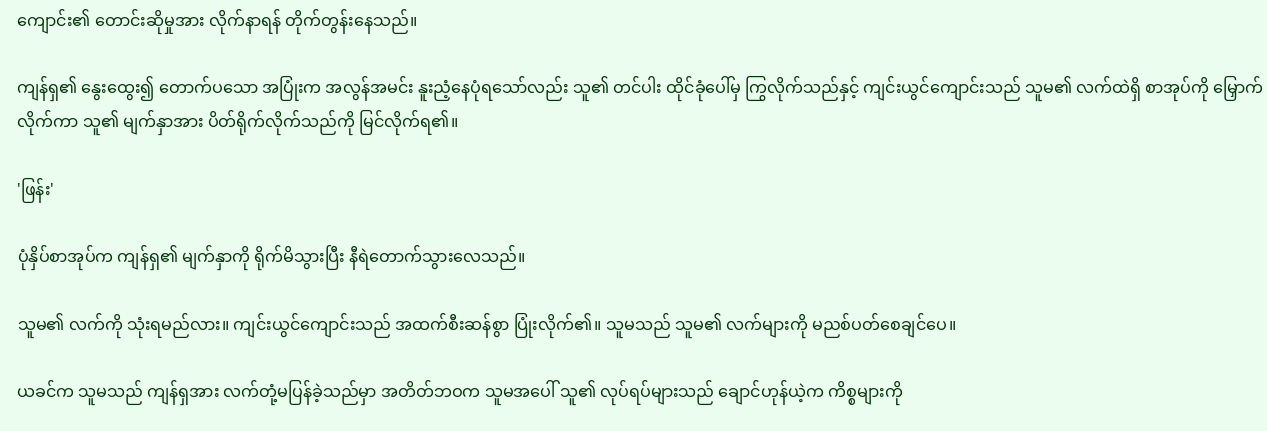ကျောင်း၏ တောင်းဆိုမှုအား လိုက်နာရန် တိုက်တွန်းနေသည်။

ကျန်ရှ၏ နွေးထွေး၍ တောက်ပသော အပြုံးက အလွန်အမင်း နူးညံ့နေပုံရသော်လည်း သူ၏ တင်ပါး ထိုင်ခုံပေါ်မှ ကြွလိုက်သည်နှင့် ကျင်းယွင်ကျောင်းသည် သူမ၏ လက်ထဲရှိ စာအုပ်ကို မြှောက်လိုက်ကာ သူ၏ မျက်နှာအား ပိတ်ရိုက်လိုက်သည်ကို မြင်လိုက်ရ၏။

'ဖြန်း'

ပုံနှိပ်စာအုပ်က ကျန်ရှ၏ မျက်နှာကို ရိုက်မိသွားပြီး နီရဲတောက်သွားလေသည်။

သူမ၏ လက်ကို သုံးရမည်လား။ ကျင်းယွင်ကျောင်းသည် အထက်စီးဆန်စွာ ပြုံးလိုက်၏။ သူမသည် သူမ၏ လက်များကို မညစ်ပတ်စေချင်ပေ။

ယခင်က သူမသည် ကျန်ရှအား လက်တုံ့မပြန်ခဲ့သည်မှာ အတိတ်ဘဝက သူမအပေါ် သူ၏ လုပ်ရပ်များသည် ချောင်ဟုန်ယဲ့က ကိစ္စများကို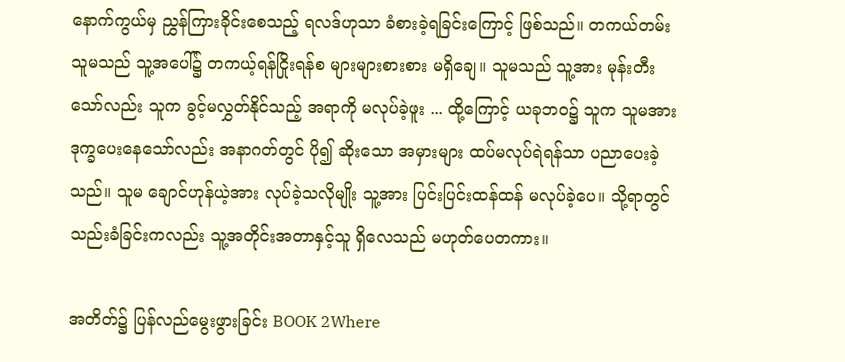နောက်ကွယ်မှ ညွှန်ကြားခိုင်းစေသည့် ရလဒ်ဟုသာ ခံစားခဲ့ရခြင်းကြောင့် ဖြစ်သည်။ တကယ်တမ်း သူမသည် သူ့အပေါ်၌ တကယ့်ရန်ငြိုးရန်စ များများစားစား မရှိချေ။ သူမသည် သူ့အား မုန်းတီးသော်လည်း သူက ခွင့်မလွှတ်နိုင်သည့် အရာကို မလုပ်ခဲ့ဖူး ... ထို့ကြောင့် ယခုဘဝ၌ သူက သူမအား ဒုက္ခပေးနေသော်လည်း အနာဂတ်တွင် ပို၍ ဆိုးသော အမှားများ ထပ်မလုပ်ရဲရန်သာ ပညာပေးခဲ့သည်။ သူမ ချောင်ဟုန်ယဲ့အား လုပ်ခဲ့သလိုမျိုး သူ့အား ပြင်းပြင်းထန်ထန် မလုပ်ခဲ့ပေ။ သို့ရာတွင် သည်းခံခြင်းကလည်း သူ့အတိုင်းအတာနှင့်သူ ရှိလေသည် မဟုတ်ပေတကား။

အတိတ်၌ ပြန်လည်မွေးဖွားခြင်း BOOK 2Where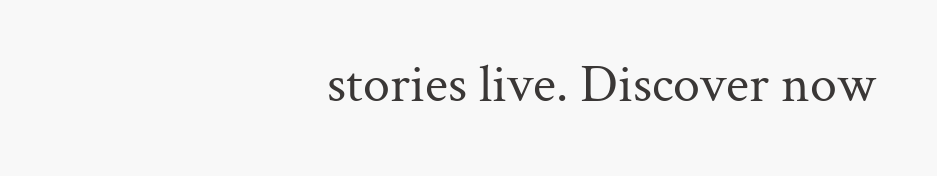stories live. Discover now